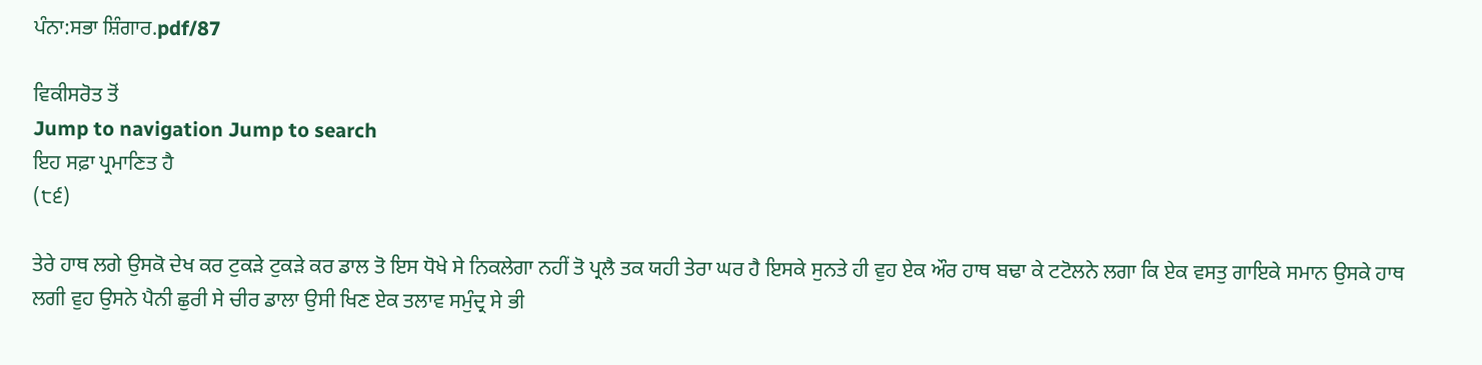ਪੰਨਾ:ਸਭਾ ਸ਼ਿੰਗਾਰ.pdf/87

ਵਿਕੀਸਰੋਤ ਤੋਂ
Jump to navigation Jump to search
ਇਹ ਸਫ਼ਾ ਪ੍ਰਮਾਣਿਤ ਹੈ
(੮੬)

ਤੇਰੇ ਹਾਥ ਲਗੇ ਉਸਕੋ ਦੇਖ ਕਰ ਟੁਕੜੇ ਟੁਕੜੇ ਕਰ ਡਾਲ ਤੋ ਇਸ ਧੋਖੇ ਸੇ ਨਿਕਲੇਗਾ ਨਹੀਂ ਤੋ ਪ੍ਰਲੈ ਤਕ ਯਹੀ ਤੇਰਾ ਘਰ ਹੈ ਇਸਕੇ ਸੁਨਤੇ ਹੀ ਵੁਹ ਏਕ ਔਰ ਹਾਥ ਬਢਾ ਕੇ ਟਟੋਲਨੇ ਲਗਾ ਕਿ ਏਕ ਵਸਤੁ ਗਾਇਕੇ ਸਮਾਨ ਉਸਕੇ ਹਾਥ ਲਗੀ ਵੁਹ ਉਸਨੇ ਪੈਨੀ ਛੁਰੀ ਸੇ ਚੀਰ ਡਾਲਾ ਉਸੀ ਖਿਣ ਏਕ ਤਲਾਵ ਸਮੁੰਦ੍ਰ ਸੇ ਭੀ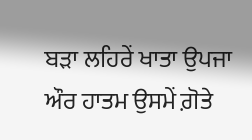ਬੜਾ ਲਹਿਰੇਂ ਖਾਤਾ ਉਪਜਾ ਔਰ ਹਾਤਮ ਉਸਮੇਂ ਗ਼ੋਤੇ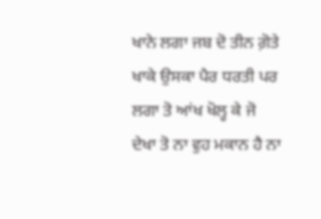ਖਾਨੇ ਲਗਾ ਜਬ ਦੋ ਤੀਨ ਗ਼ੋਤੇ ਖਾਕੇ ਉਸਕਾ ਪੈਰ ਧਰਤੀ ਪਰ ਲਗਾ ਤੋ ਆਂਖ ਖੋਲ੍ਹ ਕੇ ਜੋ ਦੇਖਾ ਤੋ ਨਾ ਵੁਹ ਮਕਾਨ ਹੈ ਨਾ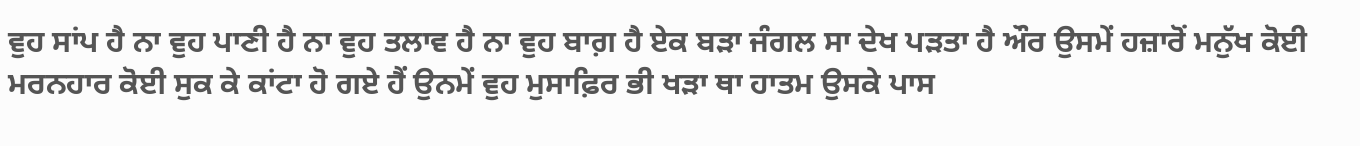ਵੁਹ ਸਾਂਪ ਹੈ ਨਾ ਵੁਹ ਪਾਣੀ ਹੈ ਨਾ ਵੁਹ ਤਲਾਵ ਹੈ ਨਾ ਵੁਹ ਬਾਗ਼ ਹੈ ਏਕ ਬੜਾ ਜੰਗਲ ਸਾ ਦੇਖ ਪੜਤਾ ਹੈ ਔਰ ਉਸਮੇਂ ਹਜ਼ਾਰੋਂ ਮਨੁੱਖ ਕੋਈ ਮਰਨਹਾਰ ਕੋਈ ਸੁਕ ਕੇ ਕਾਂਟਾ ਹੋ ਗਏ ਹੈਂ ਉਨਮੇਂ ਵੁਹ ਮੁਸਾਫ਼ਿਰ ਭੀ ਖੜਾ ਥਾ ਹਾਤਮ ਉਸਕੇ ਪਾਸ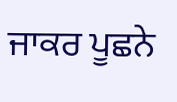ਜਾਕਰ ਪੂਛਨੇ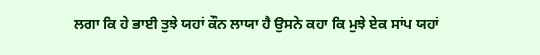ਲਗਾ ਕਿ ਹੇ ਭਾਈ ਤੁਝੇ ਯਹਾਂ ਕੌਨ ਲਾਯਾ ਹੈ ਉਸਨੇ ਕਹਾ ਕਿ ਮੁਝੇ ਏਕ ਸਾਂਪ ਯਹਾਂ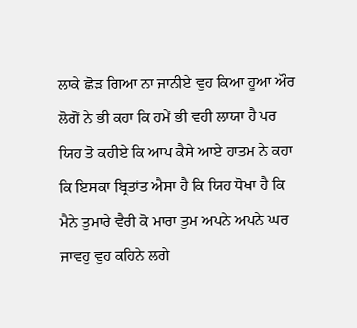ਲਾਕੇ ਛੋੜ ਗਿਆ ਨਾ ਜਾਨੀਏ ਵੁਹ ਕਿਆ ਹੂਆ ਔਰ ਲੋਗੋਂ ਨੇ ਭੀ ਕਹਾ ਕਿ ਹਮੇਂ ਭੀ ਵਹੀ ਲਾਯਾ ਹੈ ਪਰ ਯਿਹ ਤੋ ਕਹੀਏ ਕਿ ਆਪ ਕੈਸੇ ਆਏ ਹਾਤਮ ਨੇ ਕਹਾ ਕਿ ਇਸਕਾ ਬ੍ਰਿਤਾਂਤ ਐਸਾ ਹੈ ਕਿ ਯਿਹ ਧੋਖਾ ਹੈ ਕਿ ਮੈਨੇ ਤੁਮਾਰੇ ਵੈਰੀ ਕੋ ਮਾਰਾ ਤੁਮ ਅਪਨੇ ਅਪਨੇ ਘਰ ਜਾਵਹੁ ਵੁਹ ਕਹਿਨੇ ਲਗੇ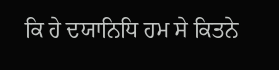ਕਿ ਹੇ ਦਯਾਨਿਧਿ ਹਮ ਸੇ ਕਿਤਨੇ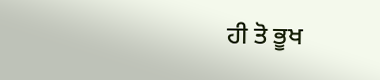ਹੀ ਤੋ ਭੂਖ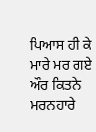ਪਿਆਸ ਹੀ ਕੇ ਮਾਰੇ ਮਰ ਗਏ ਔਰ ਕਿਤਨੇ ਮਰਨਹਾਰੇ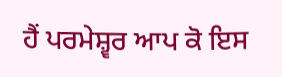ਹੈਂ ਪਰਮੇਸ਼੍ਵਰ ਆਪ ਕੋ ਇਸ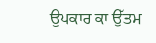ਉਪਕਾਰ ਕਾ ਉੱਤਮ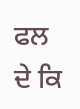ਫਲ ਦੇ ਕਿ